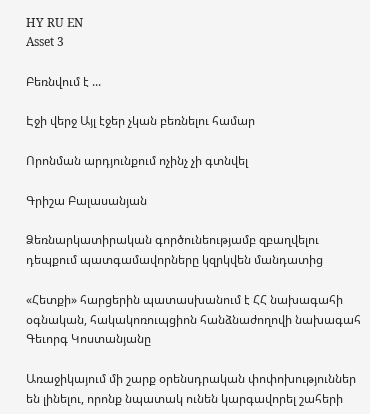HY RU EN
Asset 3

Բեռնվում է ...

Էջի վերջ Այլ էջեր չկան բեռնելու համար

Որոնման արդյունքում ոչինչ չի գտնվել

Գրիշա Բալասանյան

Ձեռնարկատիրական գործունեությամբ զբաղվելու դեպքում պատգամավորները կզրկվեն մանդատից

«Հետքի» հարցերին պատասխանում է ՀՀ նախագահի օգնական, հակակոռուպցիոն հանձնաժողովի նախագահ Գեւորգ Կոստանյանը

Առաջիկայում մի շարք օրենսդրական փոփոխություններ են լինելու, որոնք նպատակ ունեն կարգավորել շահերի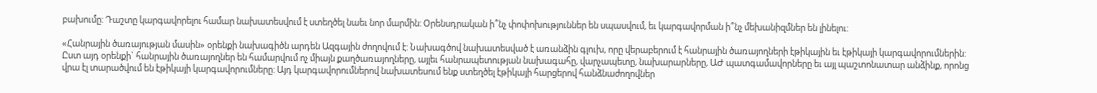բախումը: Դաշտը կարգավորելու համար նախատեսվում է ստեղծել նաեւ նոր մարմին: Օրենսդրական ի՞նչ փոփոխություններ են սպասվում, եւ կարգավորման ի՞նչ մեխանիզմներ են լինելու:

«Հանրային ծառայության մասին» օրենքի նախագիծն արդեն Ազգային ժողովում է: Նախագծով նախատեսված է առանձին գլուխ, որը վերաբերում է հանրային ծառայողների էթիկային եւ էթիկայի կարգավորումներին: Ըստ այդ օրենքի` հանրային ծառայողներ են համարվում ոչ միայն քաղծառայողները, այլեւ հանրապետության նախագահը, վարչապետը, նախարարները, ԱԺ պատգամավորները եւ այլ պաշտոնատար անձինք, որոնց վրա էլ տարածվում են էթիկայի կարգավորումները: Այդ կարգավորումներով նախատեսում ենք ստեղծել էթիկայի հարցերով հանձնաժողովներ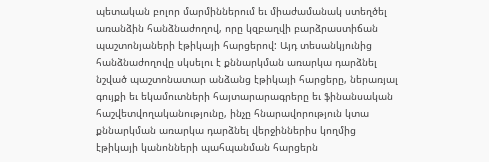պետական բոլոր մարմիններում եւ միաժամանակ ստեղծել առանձին հանձնաժողով, որը կզբաղվի բարձրաստիճան պաշտոնյաների էթիկայի հարցերով: Այդ տեսանկյունից հանձնաժողովը սկսելու է քննարկման առարկա դարձնել նշված պաշտոնատար անձանց էթիկայի հարցերը, ներառյալ գույքի եւ եկամուտների հայտարարագրերը եւ ֆինանսական հաշվետվողականությունը, ինչը հնարավորություն կտա քննարկման առարկա դարձնել վերջիններիս կողմից էթիկայի կանոնների պահպանման հարցերն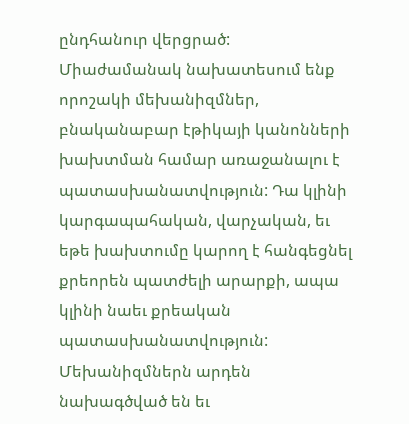ընդհանուր վերցրած: Միաժամանակ նախատեսում ենք որոշակի մեխանիզմներ, բնականաբար էթիկայի կանոնների խախտման համար առաջանալու է պատասխանատվություն: Դա կլինի կարգապահական, վարչական, եւ եթե խախտումը կարող է հանգեցնել քրեորեն պատժելի արարքի, ապա կլինի նաեւ քրեական պատասխանատվություն: Մեխանիզմներն արդեն նախագծված են եւ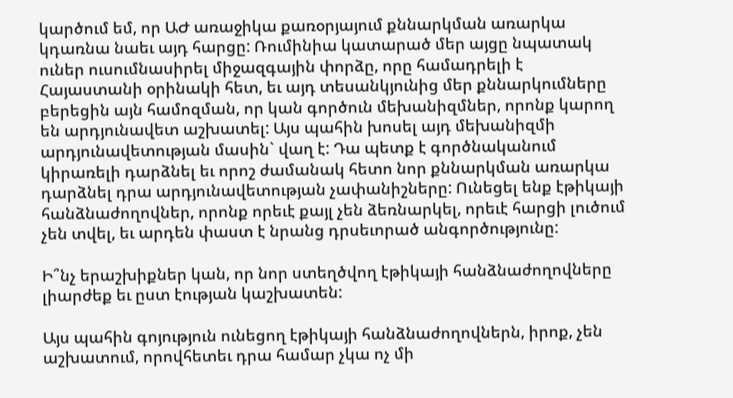կարծում եմ, որ ԱԺ առաջիկա քառօրյայում քննարկման առարկա կդառնա նաեւ այդ հարցը: Ռումինիա կատարած մեր այցը նպատակ ուներ ուսումնասիրել միջազգային փորձը, որը համադրելի է Հայաստանի օրինակի հետ, եւ այդ տեսանկյունից մեր քննարկումները բերեցին այն համոզման, որ կան գործուն մեխանիզմներ, որոնք կարող են արդյունավետ աշխատել: Այս պահին խոսել այդ մեխանիզմի արդյունավետության մասին` վաղ է: Դա պետք է գործնականում կիրառելի դարձնել եւ որոշ ժամանակ հետո նոր քննարկման առարկա դարձնել դրա արդյունավետության չափանիշները: Ունեցել ենք էթիկայի հանձնաժողովներ, որոնք որեւէ քայլ չեն ձեռնարկել, որեւէ հարցի լուծում չեն տվել, եւ արդեն փաստ է նրանց դրսեւորած անգործությունը:

Ի՞նչ երաշխիքներ կան, որ նոր ստեղծվող էթիկայի հանձնաժողովները լիարժեք եւ ըստ էության կաշխատեն:

Այս պահին գոյություն ունեցող էթիկայի հանձնաժողովներն, իրոք, չեն աշխատում, որովհետեւ դրա համար չկա ոչ մի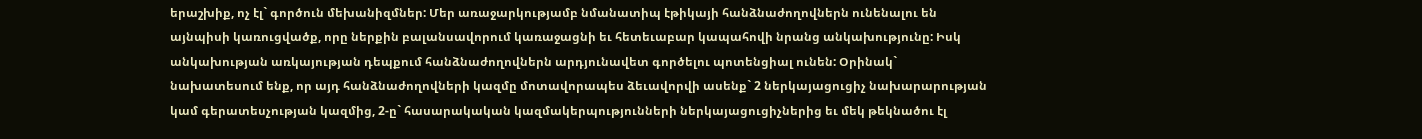երաշխիք, ոչ էլ` գործուն մեխանիզմներ: Մեր առաջարկությամբ նմանատիպ էթիկայի հանձնաժողովներն ունենալու են այնպիսի կառուցվածք, որը ներքին բալանսավորում կառաջացնի եւ հետեւաբար կապահովի նրանց անկախությունը: Իսկ անկախության առկայության դեպքում հանձնաժողովներն արդյունավետ գործելու պոտենցիալ ունեն: Օրինակ` նախատեսում ենք, որ այդ հանձնաժողովների կազմը մոտավորապես ձեւավորվի ասենք` 2 ներկայացուցիչ նախարարության կամ գերատեսչության կազմից, 2-ը` հասարակական կազմակերպությունների ներկայացուցիչներից եւ մեկ թեկնածու էլ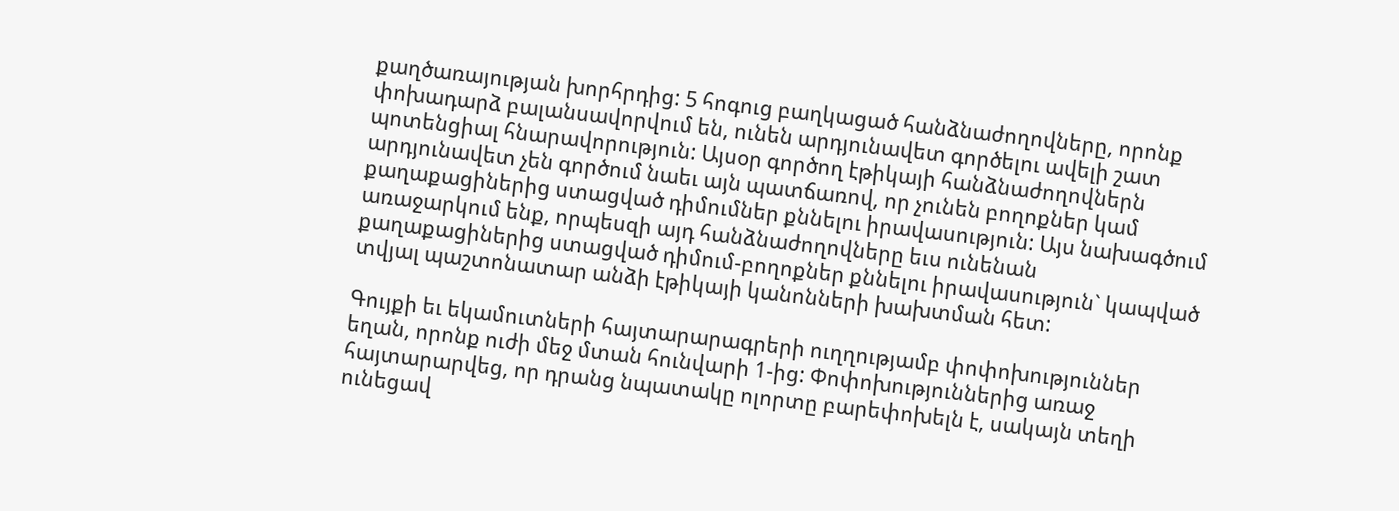քաղծառայության խորհրդից: 5 հոգուց բաղկացած հանձնաժողովները, որոնք փոխադարձ բալանսավորվում են, ունեն արդյունավետ գործելու ավելի շատ պոտենցիալ հնարավորություն: Այսօր գործող էթիկայի հանձնաժողովներն արդյունավետ չեն գործում նաեւ այն պատճառով, որ չունեն բողոքներ կամ քաղաքացիներից ստացված դիմումներ քննելու իրավասություն: Այս նախագծում առաջարկում ենք, որպեսզի այդ հանձնաժողովները եւս ունենան քաղաքացիներից ստացված դիմում-բողոքներ քննելու իրավասություն` կապված տվյալ պաշտոնատար անձի էթիկայի կանոնների խախտման հետ:

Գույքի եւ եկամուտների հայտարարագրերի ուղղությամբ փոփոխություններ եղան, որոնք ուժի մեջ մտան հունվարի 1-ից: Փոփոխություններից առաջ հայտարարվեց, որ դրանց նպատակը ոլորտը բարեփոխելն է, սակայն տեղի ունեցավ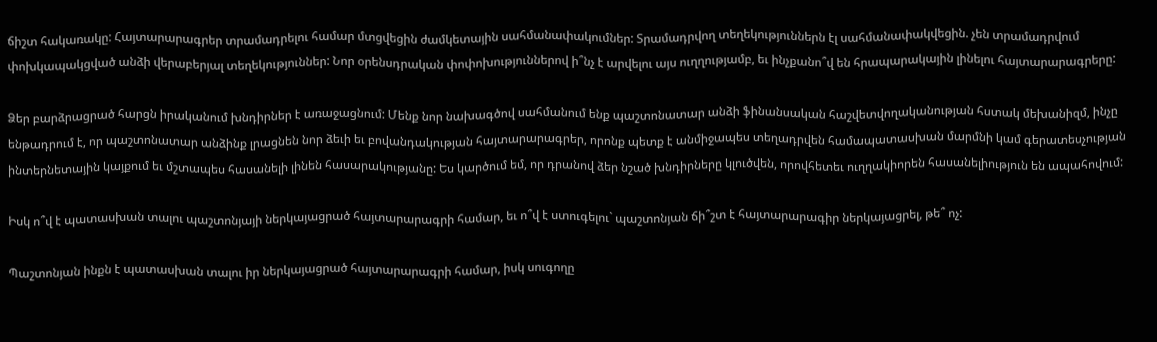ճիշտ հակառակը: Հայտարարագրեր տրամադրելու համար մտցվեցին ժամկետային սահմանափակումներ: Տրամադրվող տեղեկություններն էլ սահմանափակվեցին. չեն տրամադրվում փոխկապակցված անձի վերաբերյալ տեղեկություններ: Նոր օրենսդրական փոփոխություններով ի՞նչ է արվելու այս ուղղությամբ, եւ ինչքանո՞վ են հրապարակային լինելու հայտարարագրերը:

Ձեր բարձրացրած հարցն իրականում խնդիրներ է առաջացնում: Մենք նոր նախագծով սահմանում ենք պաշտոնատար անձի ֆինանսական հաշվետվողականության հստակ մեխանիզմ, ինչը ենթադրում է, որ պաշտոնատար անձինք լրացնեն նոր ձեւի եւ բովանդակության հայտարարագրեր, որոնք պետք է անմիջապես տեղադրվեն համապատասխան մարմնի կամ գերատեսչության ինտերնետային կայքում եւ մշտապես հասանելի լինեն հասարակությանը: Ես կարծում եմ, որ դրանով ձեր նշած խնդիրները կլուծվեն, որովհետեւ ուղղակիորեն հասանելիություն են ապահովում:

Իսկ ո՞վ է պատասխան տալու պաշտոնյայի ներկայացրած հայտարարագրի համար, եւ ո՞վ է ստուգելու` պաշտոնյան ճի՞շտ է հայտարարագիր ներկայացրել, թե՞ ոչ:

Պաշտոնյան ինքն է պատասխան տալու իր ներկայացրած հայտարարագրի համար, իսկ սուգողը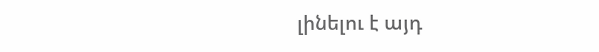լինելու է այդ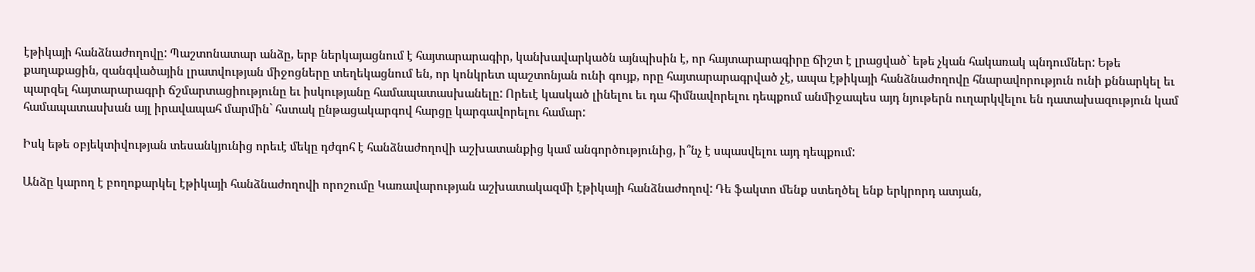էթիկայի հանձնաժողովը: Պաշտոնատար անձը, երբ ներկայացնում է հայտարարագիր, կանխավարկածն այնպիսին է, որ հայտարարագիրը ճիշտ է լրացված` եթե չկան հակառակ պնդումներ: Եթե քաղաքացին, զանգվածային լրատվության միջոցները տեղեկացնում են, որ կոնկրետ պաշտոնյան ունի գույք, որը հայտարարագրված չէ, ապա էթիկայի հանձնաժողովը հնարավորություն ունի քննարկել եւ պարզել հայտարարագրի ճշմարտացիությունը եւ իսկությանը համապատասխանելը: Որեւէ կասկած լինելու եւ դա հիմնավորելու դեպքում անմիջապես այդ նյութերն ուղարկվելու են դատախազություն կամ համապատասխան այլ իրավապահ մարմին` հստակ ընթացակարգով հարցը կարգավորելու համար:

Իսկ եթե օբյեկտիվության տեսանկյունից որեւէ մեկը դժգոհ է հանձնաժողովի աշխատանքից կամ անգործությունից, ի՞նչ է սպասվելու այդ դեպքում:

Անձը կարող է բողոքարկել էթիկայի հանձնաժողովի որոշումը Կառավարության աշխատակազմի էթիկայի հանձնաժողով: Դե ֆակտո մենք ստեղծել ենք երկրորդ ատյան,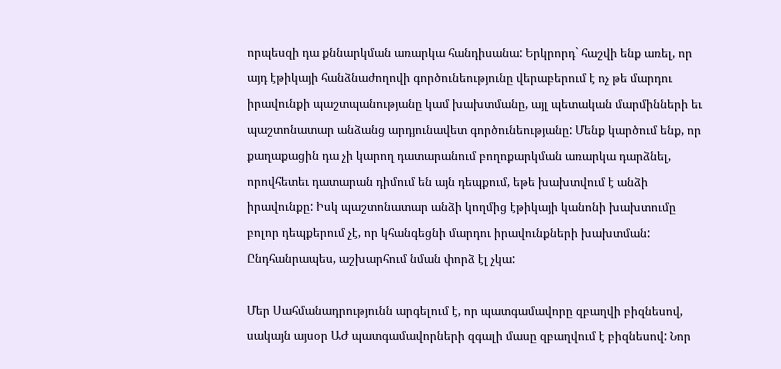որպեսզի դա քննարկման առարկա հանդիսանա: Երկրորդ` հաշվի ենք առել, որ այդ էթիկայի հանձնաժողովի գործունեությունը վերաբերում է ոչ թե մարդու իրավունքի պաշտպանությանը կամ խախտմանը, այլ պետական մարմինների եւ պաշտոնատար անձանց արդյունավետ գործունեությանը: Մենք կարծում ենք, որ քաղաքացին դա չի կարող դատարանում բողոքարկման առարկա դարձնել, որովհետեւ դատարան դիմում են այն դեպքում, եթե խախտվում է անձի իրավունքը: Իսկ պաշտոնատար անձի կողմից էթիկայի կանոնի խախտումը բոլոր դեպքերում չէ, որ կհանգեցնի մարդու իրավունքների խախտման: Ընդհանրապես, աշխարհում նման փորձ էլ չկա:

Մեր Սահմանադրությունն արգելում է, որ պատգամավորը զբաղվի բիզնեսով, սակայն այսօր ԱԺ պատգամավորների զգալի մասը զբաղվում է բիզնեսով: Նոր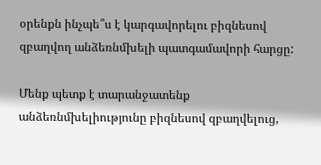օրենքն ինչպե՞ս է կարգավորելու բիզնեսով զբաղվող անձեռնմխելի պատգամավորի հարցը:

Մենք պետք է տարանջատենք անձեռնմխելիությունը բիզնեսով զբաղվելուց,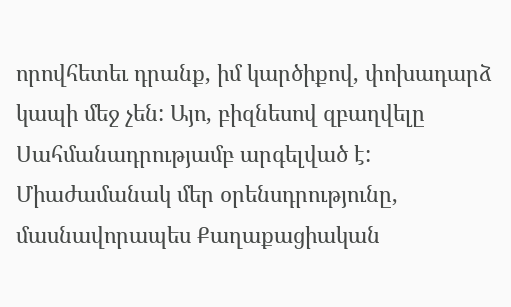որովհետեւ դրանք, իմ կարծիքով, փոխադարձ կապի մեջ չեն: Այո, բիզնեսով զբաղվելը Սահմանադրությամբ արգելված է: Միաժամանակ մեր օրենսդրությունը, մասնավորապես Քաղաքացիական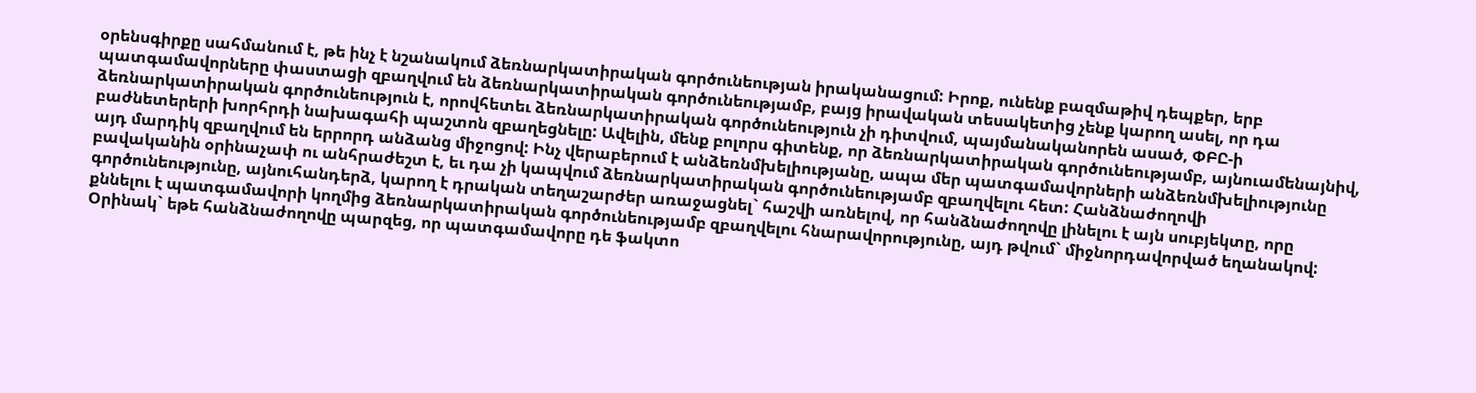օրենսգիրքը սահմանում է, թե ինչ է նշանակում ձեռնարկատիրական գործունեության իրականացում: Իրոք, ունենք բազմաթիվ դեպքեր, երբ պատգամավորները փաստացի զբաղվում են ձեռնարկատիրական գործունեությամբ, բայց իրավական տեսակետից չենք կարող ասել, որ դա ձեռնարկատիրական գործունեություն է, որովհետեւ ձեռնարկատիրական գործունեություն չի դիտվում, պայմանականորեն ասած, ՓԲԸ-ի բաժնետերերի խորհրդի նախագահի պաշտոն զբաղեցնելը: Ավելին, մենք բոլորս գիտենք, որ ձեռնարկատիրական գործունեությամբ, այնուամենայնիվ, այդ մարդիկ զբաղվում են երրորդ անձանց միջոցով: Ինչ վերաբերում է անձեռնմխելիությանը, ապա մեր պատգամավորների անձեռնմխելիությունը բավականին օրինաչափ ու անհրաժեշտ է, եւ դա չի կապվում ձեռնարկատիրական գործունեությամբ զբաղվելու հետ: Հանձնաժողովի գործունեությունը, այնուհանդերձ, կարող է դրական տեղաշարժեր առաջացնել` հաշվի առնելով, որ հանձնաժողովը լինելու է այն սուբյեկտը, որը քննելու է պատգամավորի կողմից ձեռնարկատիրական գործունեությամբ զբաղվելու հնարավորությունը, այդ թվում` միջնորդավորված եղանակով: Օրինակ` եթե հանձնաժողովը պարզեց, որ պատգամավորը դե ֆակտո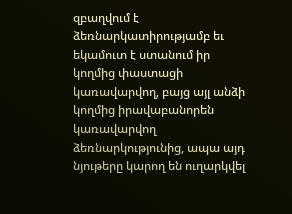զբաղվում է ձեռնարկատիրությամբ եւ եկամուտ է ստանում իր կողմից փաստացի կառավարվող, բայց այլ անձի կողմից իրավաբանորեն կառավարվող ձեռնարկությունից, ապա այդ նյութերը կարող են ուղարկվել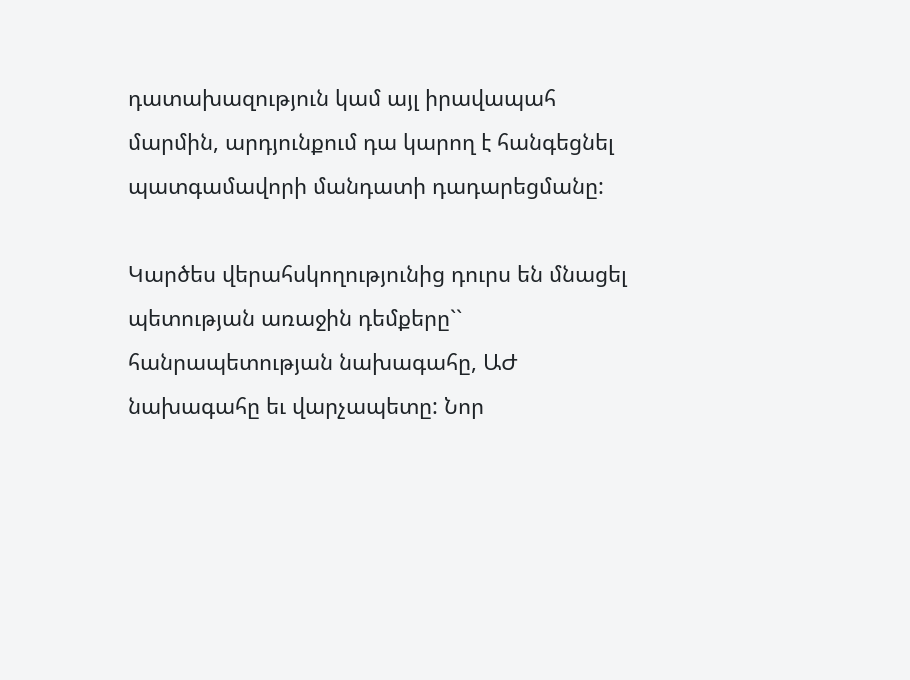դատախազություն կամ այլ իրավապահ մարմին, արդյունքում դա կարող է հանգեցնել պատգամավորի մանդատի դադարեցմանը:

Կարծես վերահսկողությունից դուրս են մնացել պետության առաջին դեմքերը`` հանրապետության նախագահը, ԱԺ նախագահը եւ վարչապետը: Նոր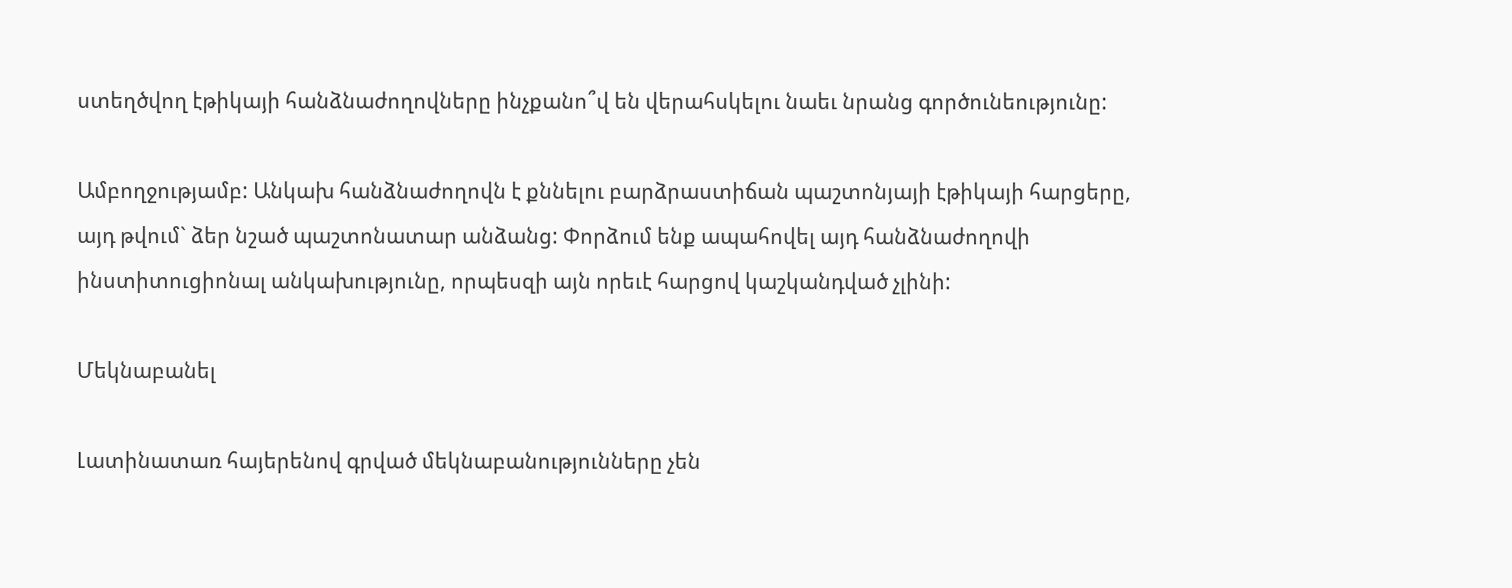ստեղծվող էթիկայի հանձնաժողովները ինչքանո՞վ են վերահսկելու նաեւ նրանց գործունեությունը:

Ամբողջությամբ: Անկախ հանձնաժողովն է քննելու բարձրաստիճան պաշտոնյայի էթիկայի հարցերը, այդ թվում` ձեր նշած պաշտոնատար անձանց: Փորձում ենք ապահովել այդ հանձնաժողովի ինստիտուցիոնալ անկախությունը, որպեսզի այն որեւէ հարցով կաշկանդված չլինի:

Մեկնաբանել

Լատինատառ հայերենով գրված մեկնաբանությունները չեն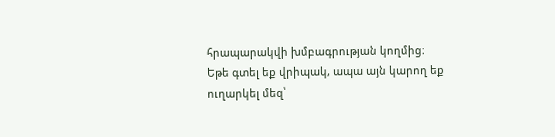հրապարակվի խմբագրության կողմից։
Եթե գտել եք վրիպակ, ապա այն կարող եք ուղարկել մեզ՝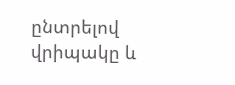ընտրելով վրիպակը և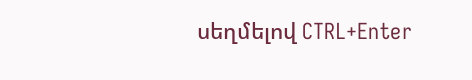սեղմելով CTRL+Enter